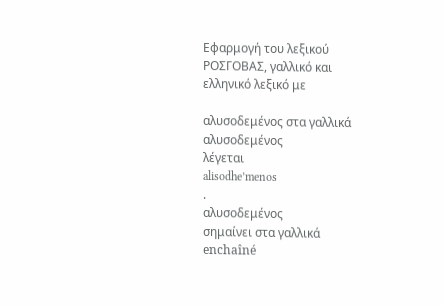Εφαρμογή του λεξικού ΡΟΣΓΟΒΑΣ, γαλλικό και ελληνικό λεξικό με

αλυσοδεμένος στα γαλλικά
αλυσοδεμένος
λέγεται
alisodhe’menos
.
αλυσοδεμένος
σημαίνει στα γαλλικά
enchaîné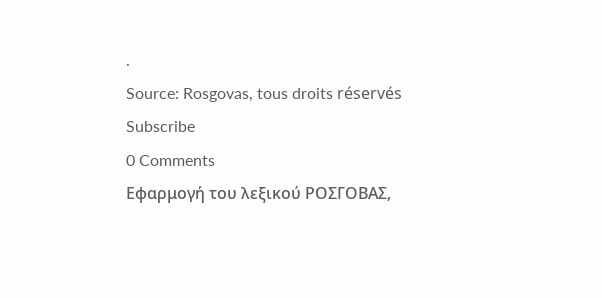.
Source: Rosgovas, tous droits réservés
Subscribe
0 Comments
Εφαρμογή του λεξικού ΡΟΣΓΟΒΑΣ,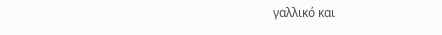γαλλικό και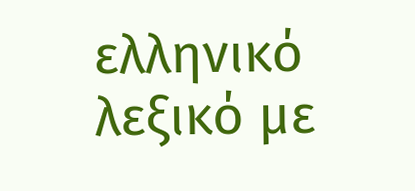ελληνικό λεξικό με